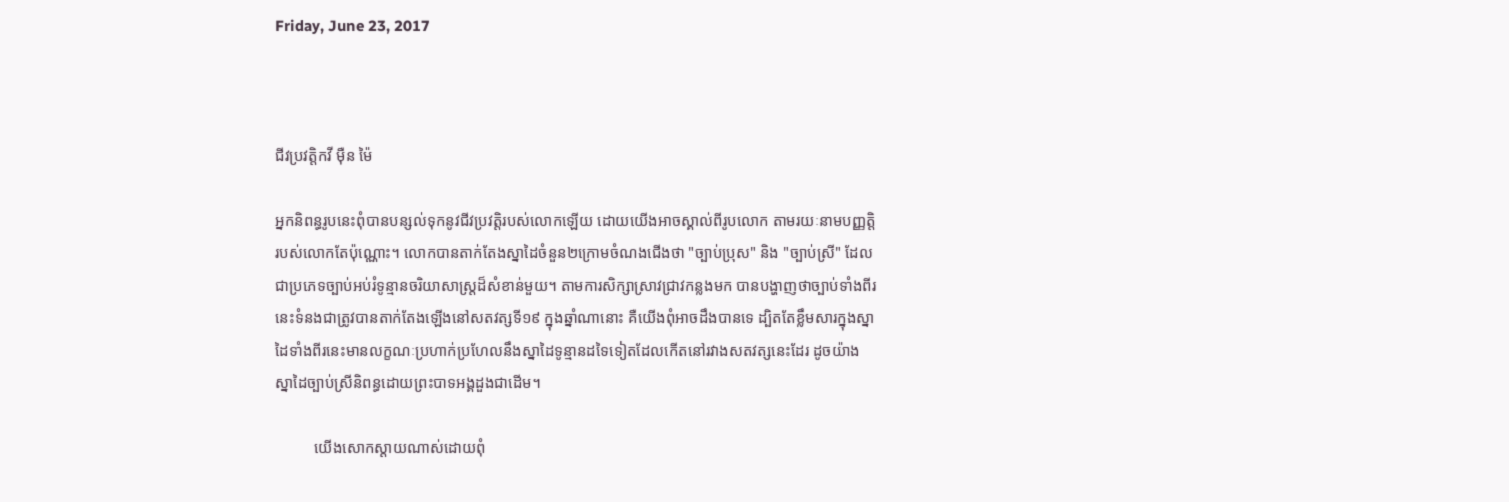Friday, June 23, 2017



ជីវប្រវត្តិកវី ម៉ឺន ម៉ៃ

អ្នកនិពន្ធរូបនេះពុំបានបន្សល់ទុកនូវជីវប្រវត្តិរបស់លោកឡើយ ដោយយើងអាចស្គាល់ពីរូបលោក តាមរយៈនាមបញ្ញត្តិរបស់លោកតែប៉ុណ្ណោះ។ លោកបានតាក់តែងស្នាដៃចំនួន២ក្រោមចំណងជើងថា "ច្បាប់ប្រុស" និង "ច្បាប់ស្រី" ដែលជាប្រភេទច្បាប់អប់រំទូន្មានចរិយាសាស្ត្រដ៏សំខាន់មួយ។ តាមការសិក្សាស្រាវជ្រាវកន្លងមក បានបង្ហាញថាច្បាប់ទាំងពីរនេះទំនងជាត្រូវបានតាក់តែងឡើងនៅសតវត្សទី១៩ ក្នុងឆ្នាំណានោះ គឺយើងពុំអាចដឹងបានទេ ដ្បិតតែខ្លឹមសារក្នុងស្នាដៃទាំងពីរនេះមានលក្ខណៈប្រហាក់ប្រហែលនឹងស្នាដៃទូន្មានដទៃទៀតដែលកើតនៅរវាងសតវត្សនេះដែរ ដូចយ៉ាងស្នាដៃច្បាប់ស្រីនិពន្ធដោយព្រះបាទអង្គដួងជាដើម។

          យើងសោកស្ដាយណាស់ដោយពុំ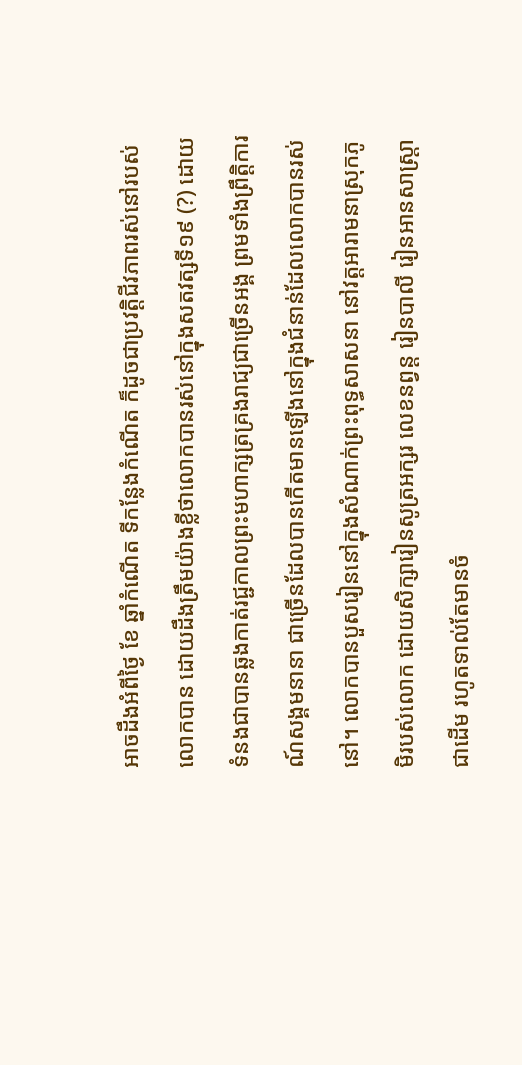អាចដឹងអំពីថ្ងៃ ខែ ឆ្នាំកំណើត ទីកន្លែងកំណើត ក៏ដូចជាប្រវត្តិជីវភាពរស់នៅរបស់លោកបាន ដោយដឹងត្រឹមយ៉ាងខ្លីថាលោកបានរស់នៅក្នុងសតវត្សទី១៩ (?) ដោយទំនងជាបានឆ្លងកាត់រជ្ជកាលព្រះមហាក្សត្រគ្រងរាជ្យជាច្រើនអង្គ ព្រមទាំងព្រឹត្តិការណ៍សង្គមនានា ជាច្រើនដែលបានកើតមានឡើងនៅក្នុងជំនាន់ដែលលោកបានរស់នៅ។ លោកបានបួសរៀននៅក្នុងសំណាក់ព្រះពុទ្ធសាសនា នៅវត្តអារាមនាស្រុកភូមិរបស់លោក ដោយសិក្សារៀនសូត្រអក្សរ លេខនព្វន្ត រៀនបាលី រៀនអានសាស្ត្រាជាដើម រហូតទាល់តែមានចំ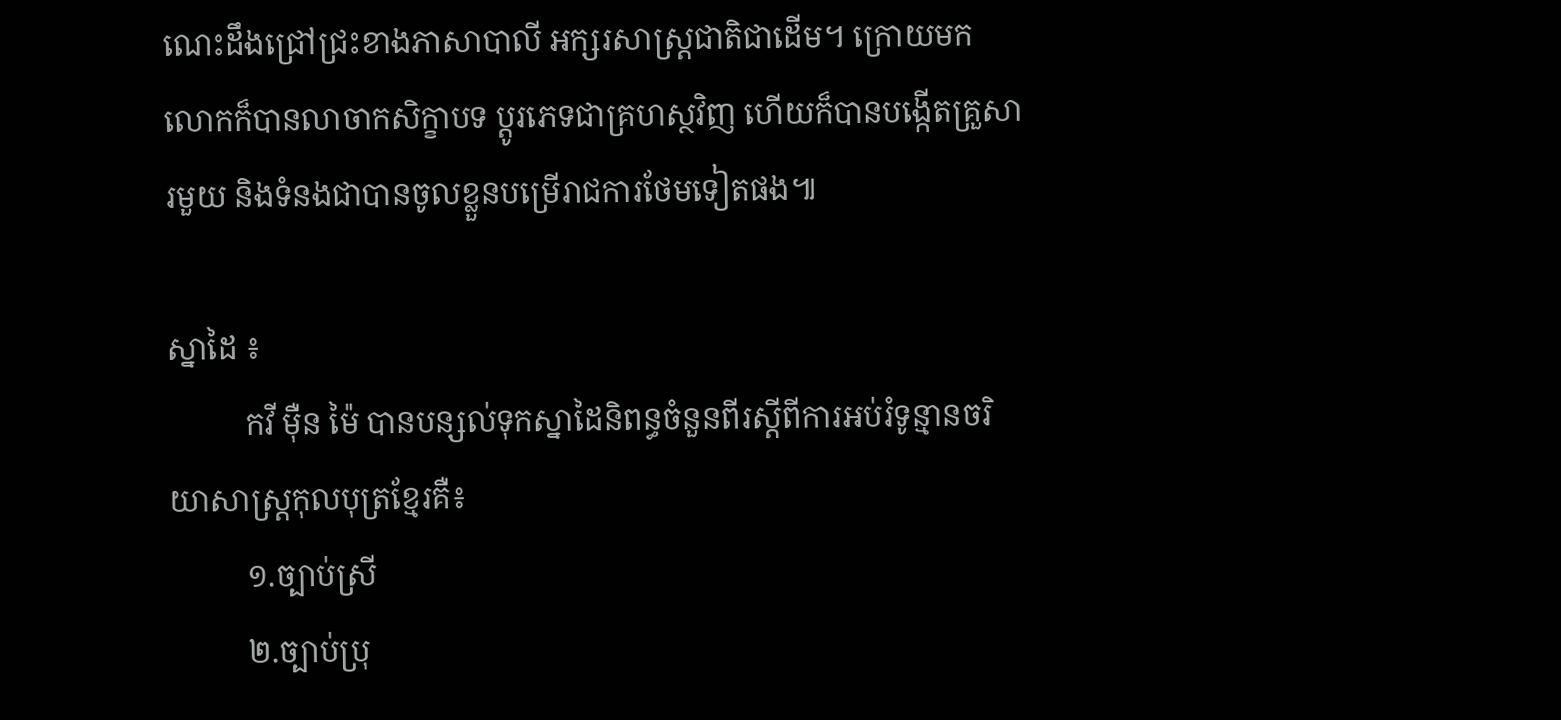ណេះដឹងជ្រៅជ្រះខាងភាសាបាលី អក្សរសាស្ត្រជាតិជាដើម។ ក្រោយមកលោកក៏បានលាចាកសិក្ខាបទ ប្ដូរភេទជាគ្រហស្ថវិញ ហើយក៏បានបង្កើតគ្រួសារមួយ និងទំនងជាបានចូលខ្លួនបម្រើរាជការថែមទៀតផង៕

ស្នាដៃ ៖
          កវី ម៉ឺន ម៉ៃ បានបន្សល់ទុកស្នាដៃនិពន្ធចំនួនពីរស្ដីពីការអប់រំទូន្មានចរិយាសាស្ត្រកុលបុត្រខ្មែរគឺ៖
          ១.ច្បាប់ស្រី
          ២.ច្បាប់ប្រុ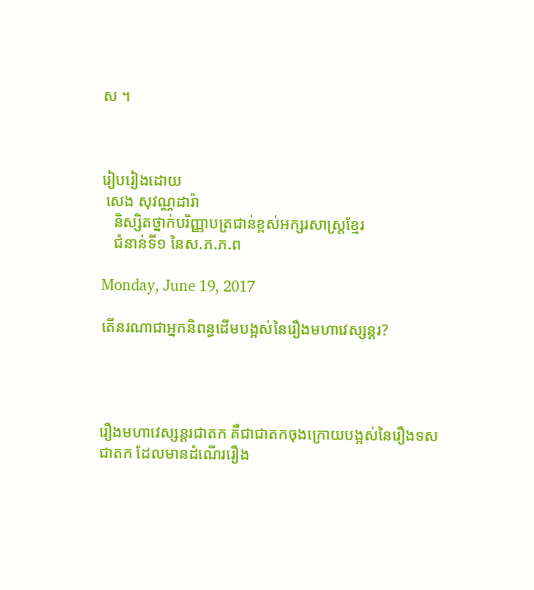ស ។



រៀបរៀងដោយ
 សេង សុវណ្ណដារ៉ា
   និស្សិតថ្នាក់បរិញ្ញាបត្រជាន់ខ្ពស់អក្សរសាស្ត្រខ្មែរ
   ជំនាន់ទី១ នៃស.ភ.ភ.ព

Monday, June 19, 2017

តើនរណាជាអ្នកនិពន្ធដើមបង្អស់នៃរឿងមហាវេស្សន្តរ?




រឿងមហាវេស្សន្តរជាតក គឺជាជាតកចុងក្រោយបង្អស់នៃរឿងទសជាតក ដែលមានដំណើររឿង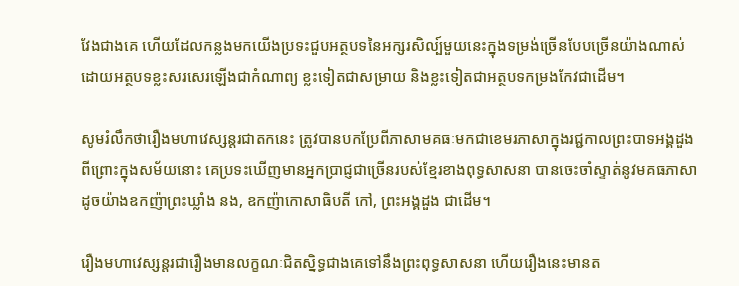វែងជាងគេ ហើយដែលកន្លងមកយើងប្រទះជួបអត្ថបទនៃអក្សរសិល្ប៍មួយនេះក្នុងទម្រង់ច្រើនបែបច្រើនយ៉ាងណាស់ ដោយអត្ថបទខ្លះសរសេរឡើងជាកំណាព្យ ខ្លះទៀតជាសម្រាយ និងខ្លះទៀតជាអត្ថបទកម្រងកែវជាដើម។

សូមរំលឹកថារឿងមហាវេស្សន្តរជាតកនេះ ត្រូវបានបកប្រែពីភាសាមគធៈមកជាខេមរភាសាក្នុងរជ្ជកាលព្រះបាទអង្គដួង ពីព្រោះក្នុងសម័យនោះ គេប្រទះឃើញមានអ្នកប្រាជ្ញជាច្រើនរបស់ខ្មែរខាងពុទ្ធសាសនា បានចេះចាំស្ទាត់នូវមគធភាសា ដូចយ៉ាងឧកញ៉ាព្រះឃ្លាំង នង, ឧកញ៉ាកោសាធិបតី កៅ, ព្រះអង្គដួង ជាដើម។

រឿងមហាវេស្សន្តរជារឿងមានលក្ខណៈជិតស្និទ្ធជាងគេទៅនឹងព្រះពុទ្ធសាសនា ហើយរឿងនេះមានត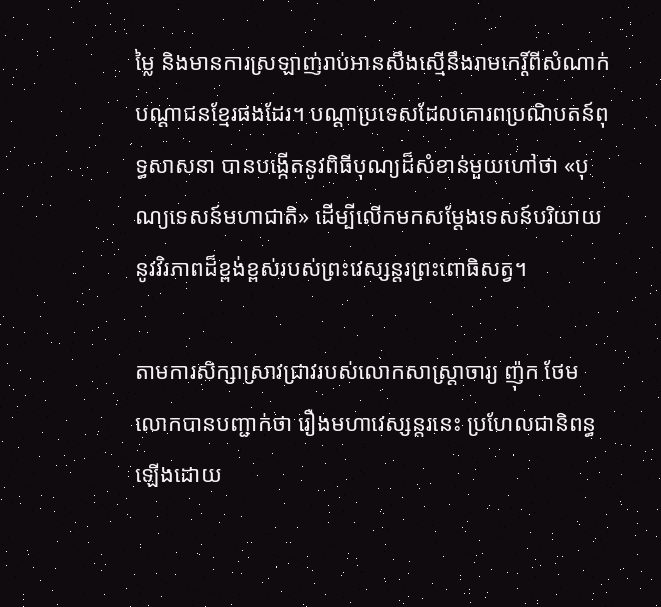ម្លៃ និងមានការស្រឡាញ់រាប់អានសឹងស្មើនឹងរាមកេរ្ដិ៍ពីសំណាក់បណ្ដាជនខ្មែរផងដែរ។ បណ្ដាប្រទេសដែលគោរពប្រណិបតន៍ពុទ្ធសាសនា បានបង្កើតនូវពិធីបុណ្យដ៏សំខាន់មួយហៅថា «បុណ្យទេសន៍មហាជាតិ» ដើម្បីលើកមកសម្ដែងទេសន៍បរិយាយនូវវិរភាពដ៏ខ្ពង់ខ្ពស់របស់ព្រះវេស្សន្តរព្រះពោធិសត្វ។

តាមការសិក្សាស្រាវជ្រាវរបស់លោកសាស្ត្រាចារ្យ ញ៉ុក ថែម លោកបានបញ្ជាក់ថា រឿងមហាវេស្សន្តរនេះ ប្រហែលជានិពន្ធឡើងដោយ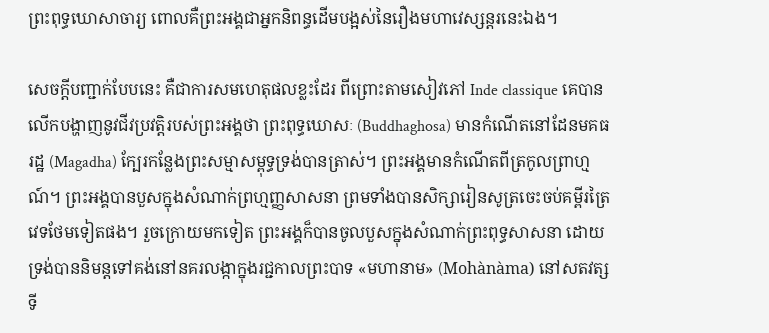ព្រះពុទ្ធឃោសាចារ្យ ពោលគឺព្រះអង្គជាអ្នកនិពន្ធដើមបង្អស់នៃរឿងមហាវេស្សន្តរនេះឯង។

សេចក្ដីបញ្ជាក់បែបនេះ គឺជាការសមហេតុផលខ្លះដែរ ពីព្រោះតាមសៀវភៅ Inde classique គេបានលើកបង្ហាញនូវជីវប្រវត្តិរបស់ព្រះអង្គថា ព្រះពុទ្ធឃោសៈ (Buddhaghosa) មានកំណើតនៅដែនមគធរដ្ឋ (Magadha) ក្បែរកន្លែងព្រះសម្មាសម្ពុទ្ធទ្រង់បានត្រាស់។ ព្រះអង្គមានកំណើតពីត្រកូលព្រាហ្មណ៍។ ព្រះអង្គបានបួសក្នុងសំណាក់ព្រហ្មញ្ញសាសនា ព្រមទាំងបានសិក្សារៀនសូត្រចេះចប់គម្ពីរត្រៃវេទថែមទៀតផង។ រួចក្រោយមកទៀត ព្រះអង្គក៏បានចូលបួសក្នុងសំណាក់ព្រះពុទ្ធសាសនា ដោយទ្រង់បាននិមន្តទៅគង់នៅនគរលង្កាក្នុងរជ្ជកាលព្រះបាទ «មហានាម» (Mohànàma) នៅសតវត្សទី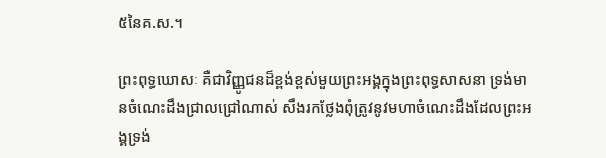៥នៃគ.ស.។

ព្រះពុទ្ធឃោសៈ គឺជាវិញ្ញូជនដ៏ខ្ពង់ខ្ពស់មួយព្រះអង្គក្នុងព្រះពុទ្ធសាសនា ទ្រង់មានចំណេះដឹងជ្រាលជ្រៅណាស់ សឹងរកថ្លែងពុំត្រូវនូវមហាចំណេះដឹងដែលព្រះអង្គទ្រង់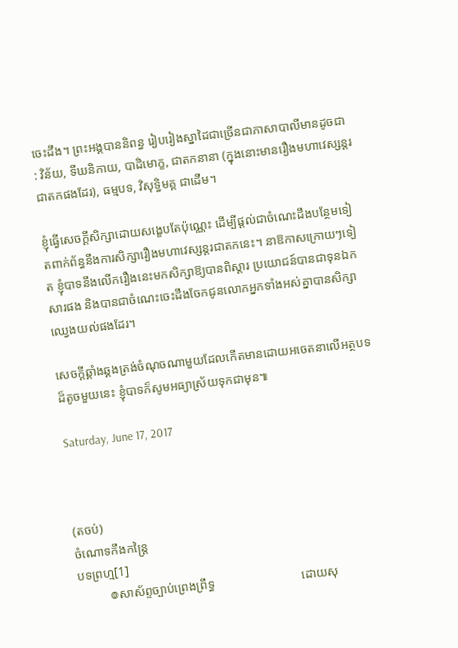ចេះដឹង។ ព្រះអង្គបាននិពន្ធ រៀបរៀងស្នាដៃជាច្រើនជាភាសាបាលីមានដូចជា : វិន័យ, ទីឃនិកាយ, បាដិមោក្ខ, ជាតកនានា (ក្នុងនោះមានរឿងមហាវេស្សន្តរជាតកផងដែរ), ធម្មបទ, វិសុទ្ធិមគ្គ ជាដើម។

ខ្ញុំធ្វើសេចក្ដីសិក្សាដោយសង្ខេបតែប៉ុណ្ណេះ ដើម្បីផ្ដល់ជាចំណេះដឹងបន្ថែមទៀតពាក់ព័ន្ធនឹងការសិក្សារឿងមហាវេស្សន្តរជាតកនេះ។ នាឱកាសក្រោយៗទៀត ខ្ញុំបាទនឹងលើករឿងនេះមកសិក្សាឱ្យបានពិស្ដារ ប្រយោជន៍បានជាទុនឯកសារផង និងបានជាចំណេះចេះដឹងចែកជូនលោកអ្នកទាំងអស់គ្នាបានសិក្សាឈ្វេងយល់ផងដែរ។

សេចក្ដីឆ្គាំងឆ្គងត្រង់ចំណុចណាមួយដែលកើតមានដោយអចេតនាលើអត្ថបទដ៏តូចមួយនេះ ខ្ញុំបាទក៏សូមអធ្យាស្រ័យទុកជាមុន៕

Saturday, June 17, 2017



(តចប់)
ចំណោទកឹងកន្ត្រៃ
បទព្រហ្ម[1]
          ៙សាស័ព្ទច្បាប់ព្រេងព្រឹទ្ធ                            ដោយសុ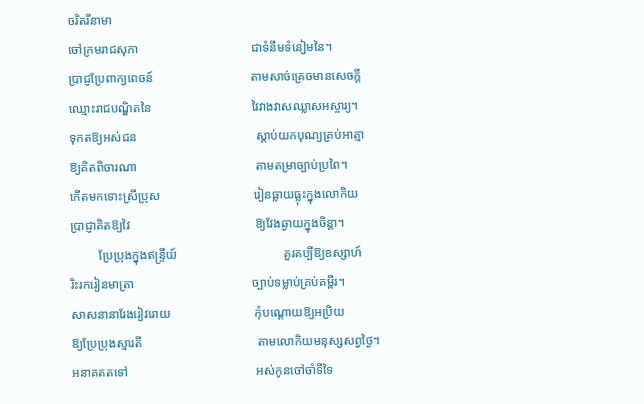ចរិតរីនាមា
ចៅក្រមរាជសុភា                                    ជាទំនឹមទំនៀមនៃ។
ប្រាជ្ញប្រែពាក្យពេចន៍                               តាមសាច់គ្រេចមានសេចក្ដី
ឈ្មោះរាជបណ្ឌិតនៃ                                វៃវាងវាសឈ្លាសអស្ចារ្យ។
ទុកតឱ្យអស់ជន                                      ស្ដាប់យកបុណ្យគ្រប់អាត្មា
ឱ្យគិតពិចារណា                                      តាមតម្រាច្បាប់ប្រពៃ។
កើតមកទោះស្រីប្រុស                              រៀនធ្លាយធ្លុះក្នុងលោកិយ
ប្រាជ្ញាគិតឱ្យវៃ                                        ឱ្យវែងឆ្ងាយក្នុងចិន្ដា។
         ប្រែប្រុងក្នុងឥន្ទ្រីយ៍                                  គួរគប្បីឱ្យឧស្សាហ៍
រិះរករៀនមាត្រា                                      ច្បាប់ទម្លាប់គ្រប់គម្ពីរ។
សាសនានារែងរៀវរោយ                           កុំបណ្ដោយឱ្យអប្រិយ
ឱ្យប្រែប្រុងស្មារតី                                     តាមលោកិយមនុស្សសព្វថ្ងៃ។
អនាគតតទៅ                                         អស់កូនចៅចាំទីទៃ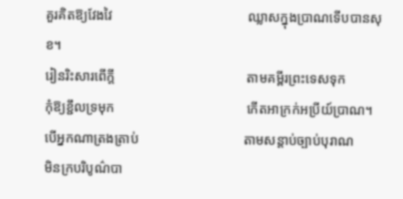គួរគិតឱ្យវែងវៃ                                        ឈ្លាសក្នុងប្រាណទើបបានសុខ។
រៀនរិះសារពើក្ដី                                       តាមគម្ពីរព្រះទេសទុក
កុំឱ្យខ្ជឹលទ្រមុក                                       កើតអាក្រក់អប្រីយ៍ប្រាណ។
បើអ្នកណាត្រងត្រាប់                               តាមសន្ដាប់ច្បាប់បុរាណ
មិនក្របរិបូណ៌បា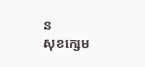ន                                  សុខក្សេម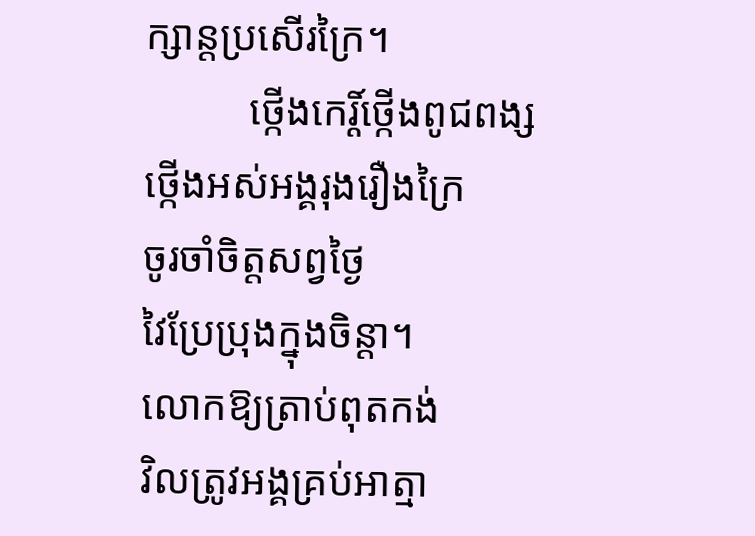ក្សាន្តប្រសើរក្រៃ។
          ថ្កើងកេរ្ដិ៍ថ្កើងពូជពង្ស                               ថ្កើងអស់អង្គរុងរឿងក្រៃ
ចូរចាំចិត្តសព្វថ្ងៃ                                      វៃប្រែប្រុងក្នុងចិន្ដា។
លោកឱ្យត្រាប់ពុតកង់                              វិលត្រូវអង្គគ្រប់អាត្មា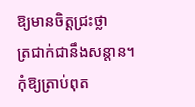ឱ្យមានចិត្តជ្រះថ្លា                                    ត្រជាក់ជានឹងសន្ដាន។
កុំឱ្យត្រាប់ពុត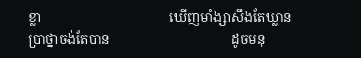ខ្លា                                      ឃើញមាំង្សាសឹងតែឃ្លាន
ប្រាថ្នាចង់តែបាន                                    ដូចមនុ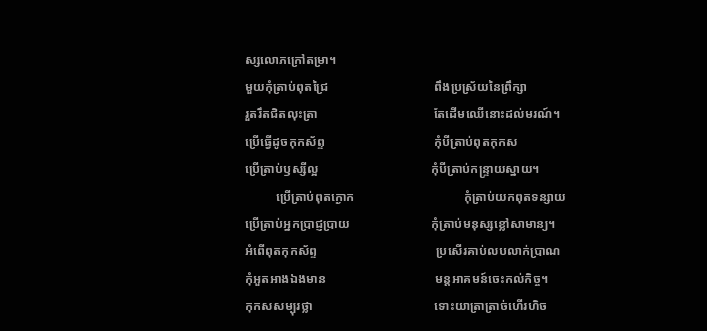ស្សលោភក្រៅតម្រា។
មួយកុំត្រាប់ពុតជ្រៃ                                  ពឹងប្រស្រ័យនៃព្រឹក្សា
រួតរឹតជិតលុះត្រា                                     តែដើមឈើនោះដល់មរណ៍។
ប្រើធ្វើដូចកុកស័ព្ទ                                   កុំបីត្រាប់ពុតកុកស
ប្រើត្រាប់ឫស្សីល្អ                                    កុំបីត្រាប់កន្ទ្រាយស្នាយ។
          ប្រើត្រាប់ពុតក្ងោក                                   កុំត្រាប់យកពុតទន្សាយ
ប្រើត្រាប់អ្នកប្រាជ្ញប្រាយ                          កុំត្រាប់មនុស្សខ្លៅសាមាន្យ។
អំពើពុតកុកស័ព្ទ                                      ប្រសើរគាប់លបលាក់ប្រាណ
កុំអួតអាងឯងមាន                                   មន្តអាគមន៍ចេះកល់កិច្ច។
កុកសសម្បុរថ្លា                                       ទោះយាត្រាត្រាច់ហើរហិច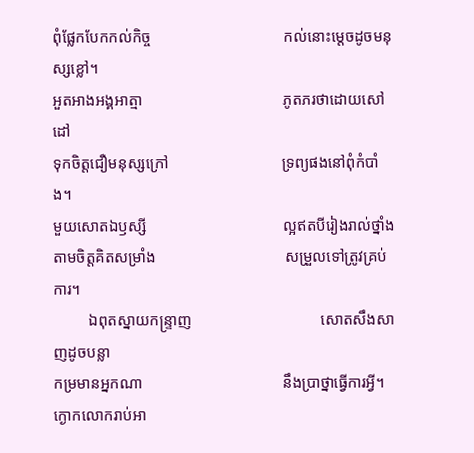ពុំផ្លែកបែកកល់កិច្ច                                  កល់នោះម្ដេចដូចមនុស្សខ្លៅ។
អួតអាងអង្គអាត្មា                                    ភូតភរថាដោយសៅដៅ
ទុកចិត្តជឿមនុស្សក្រៅ                             ទ្រព្យផងនៅពុំកំបាំង។
មួយសោតឯឫស្សី                                   ល្អឥតបីរៀងរាល់ថ្នាំង
តាមចិត្តគិតសម្រាំង                                 សម្រួលទៅត្រូវគ្រប់ការ។
         ឯពុតស្នាយកន្ទ្រាញ                                 សោតសឹងសាញដូចបន្លា
កម្រមានអ្នកណា                                    នឹងប្រាថ្នាធ្វើការអ្វី។
ក្ងោកលោករាប់អា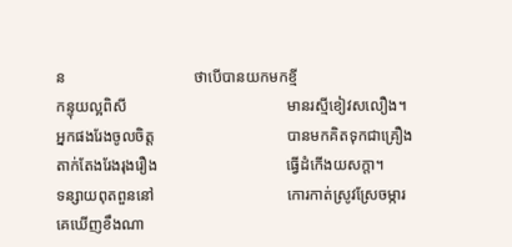ន                                 ថាបើបានយកមកខ្មី
កន្ទុយល្អពិសី                                         មានរស្មីខៀវសលឿង។
អ្នកផងរែងចូលចិត្ត                                  បានមកគិតទុកជាគ្រឿង
តាក់តែងរែងរុងរឿង                                 ធ្វើដំកើងយសក្ដា។
ទន្សាយពុតពួននៅ                                  កោរកាត់ស្រូវស្រែចម្ការ
គេឃើញខឹងណា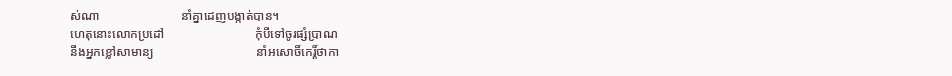ស់ណា                          នាំគ្នាដេញបង្កាត់បាន។
ហេតុនោះលោកប្រដៅ                             កុំបីទៅចូរផ្សំប្រាណ
នឹងអ្នកខ្លៅសាមាន្យ                                 នាំអសោចិ៍កេរ្ដិ៍ថាកា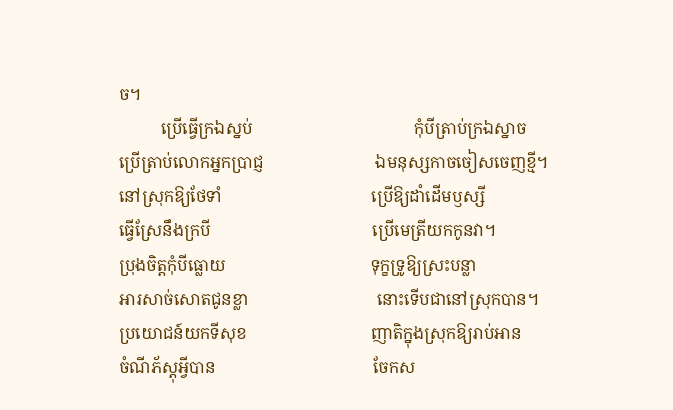ច។
          ប្រើធ្វើក្រឯស្នប់                                       កុំបីត្រាប់ក្រឯស្នាច
ប្រើត្រាប់លោកអ្នកប្រាជ្ញ                           ឯមនុស្សកាចចៀសចេញខ្មី។
នៅស្រុកឱ្យថែទាំ                                    ប្រើឱ្យដាំដើមឫស្សី
ធ្វើស្រែនឹងក្របី                                       ប្រើមេត្រីយកកូនវា។
ប្រុងចិត្តកុំបីធ្លោយ                                   ទុក្ខទ្រូឱ្យស្រះបន្លា
អារសាច់សោតជូនខ្លា                               នោះទើបជានៅស្រុកបាន។
ប្រយោជន៍យកទីសុខ                              ញាតិក្នុងស្រុកឱ្យរាប់អាន
ចំណីភ័ស្ដុអ្វីបាន                                      ចែកស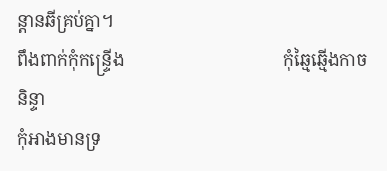ន្ដានឆីគ្រប់គ្នា។
ពឹងពាក់កុំកន្ទ្រើង                                    កុំឆ្មៃឆ្មើងកាចនិន្ទា
កុំអាងមានទ្រ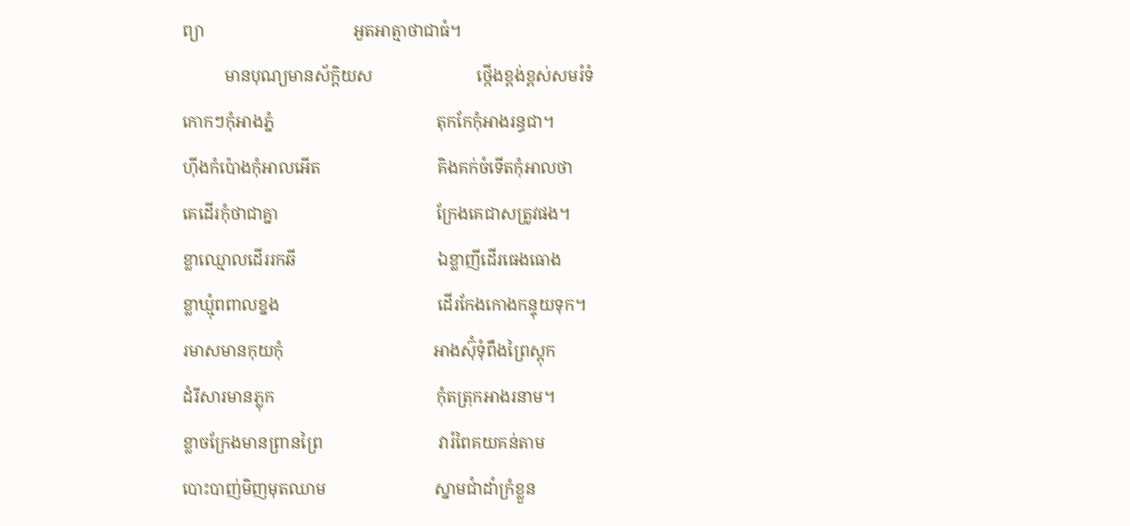ព្យា                                    អួតអាត្មាថាជាធំ។
          មានបុណ្យមានស័ក្ដិយស                         ថ្កើងខ្ពង់ខ្ពស់សមរំទំ
កោកៗកុំអាងភ្នំ                                       តុកកែកុំអាងរន្ធជា។
ហ៊ីងកំប៉ោងកុំអាលអើត                            គិងគក់ចំទើតកុំអាលថា
គេដើរកុំថាជាគ្នា                                      ក្រែងគេជាសត្រូវផង។
ខ្លាឈ្មោលដើររកឆី                                  ឯខ្លាញីដើរធេងធោង
ខ្លាឃ្មុំពពាលខ្នង                                      ដើរកែងកោងកន្ទុយទុក។
រមាសមានកុយកុំ                                    អាងស៊ុំទុំពឹងព្រៃស្ដុក
ដំរីសារមានភ្លុក                                       កុំតត្រុកអាងរនាម។
ខ្លាចក្រែងមានព្រានព្រៃ                            វារំពៃគយគន់តាម
បោះបាញ់មិញមុតឈាម                          ស្នាមជាំដាំក្រំខ្លួន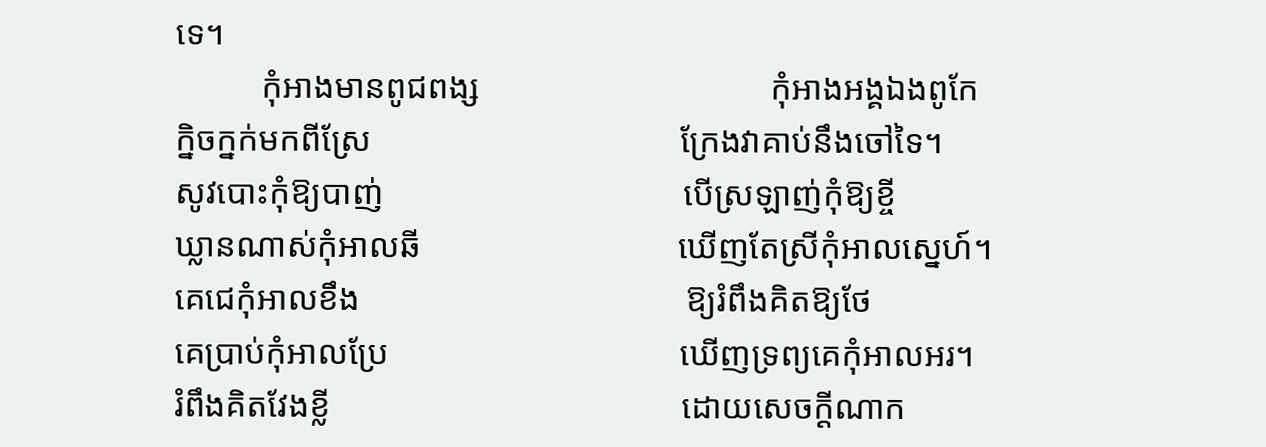ទេ។
          កុំអាងមានពូជពង្ស                                  កុំអាងអង្គឯងពូកែ
ក្និចក្នក់មកពីស្រែ                                    ក្រែងវាគាប់នឹងចៅទៃ។
សូវបោះកុំឱ្យបាញ់                                   បើស្រឡាញ់កុំឱ្យខ្ចី
ឃ្លានណាស់កុំអាលឆី                              ឃើញតែស្រីកុំអាលស្នេហ៍។
គេជេកុំអាលខឹង                                      ឱ្យរំពឹងគិតឱ្យថែ
គេប្រាប់កុំអាលប្រែ                                  ឃើញទ្រព្យគេកុំអាលអរ។
រំពឹងគិតវែងខ្លី                                         ដោយសេចក្ដីណាក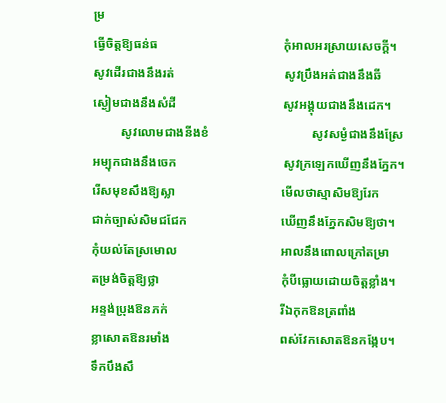ម្រ
ធ្វើចិត្តឱ្យធន់ធ                                        កុំអាលអរស្រាយសេចក្ដី។
សូវដើរជាងនឹងរត់                                   សូវប្រឹងអត់ជាងនឹងឆី
ស្ងៀមជាងនឹងសំដី                                  សូវអង្គុយជាងនឹងដេក។
         សូវលោមជាងនីងខំ                                 សូវសម្ងំជាងនឹងស្រែ
អម្បុកជាងនឹងចេក                                  សូវក្រឡេកឃើញនឹងភ្នែក។
រើសមុខសឹងឱ្យស្លា                                  មើលថាស្មាសិមឱ្យរែក
ជាក់ច្បាស់សិមជជែក                              ឃើញនឹងភ្នែកសិមឱ្យថា។
កុំយល់តែស្រមោល                                 អាលនឹងពោលក្រៅតម្រា
តម្រង់ចិត្តឱ្យថ្លា                                       កុំបីធ្លោយដោយចិត្តខ្លាំង។
អន្ទង់ប្រុងឱនភក់                                    រីឯកុកឱនត្រពាំង
ខ្លាសោតឱនរមាំង                                   ពស់វែកសោតឱនកង្កែប។
ទឹកបឹងសឹ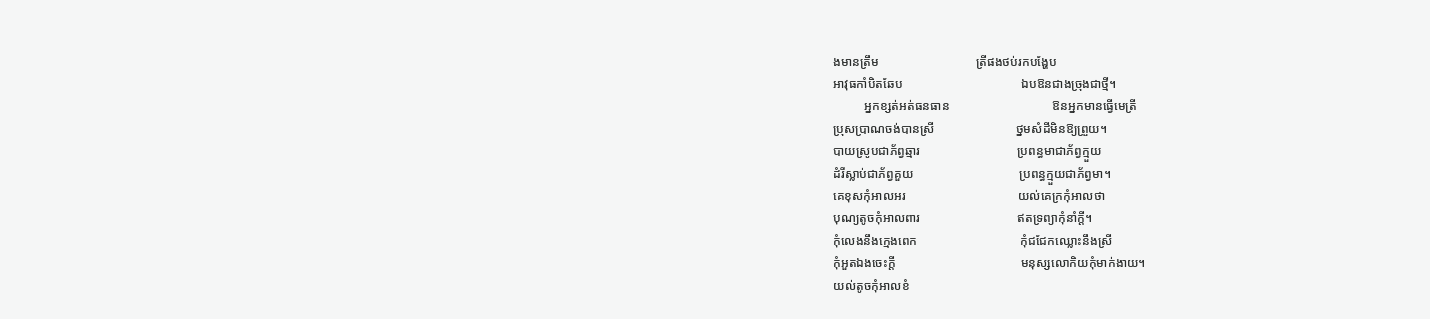ងមានត្រឹម                               ត្រីផងថប់រកបង្ហែប
អាវុធកាំបិតឆែប                                      ឯបឱនជាងច្រុងជាថ្មី។
          អ្នកខ្សត់អត់ធនធាន                                 ឱនអ្នកមានធ្វើមេត្រី
ប្រុសប្រាណចង់បានស្រី                          ថ្នមសំដីមិនឱ្យព្រួយ។
បាយស្រូបជាភ័ព្វឆ្មារ                               ប្រពន្ធមាជាភ័ព្វក្មួយ
ដំរីស្លាប់ជាភ័ព្វគួយ                                  ប្រពន្ធក្មួយជាភ័ព្វមា។
គេខុសកុំអាលអរ                                    យល់គេក្រកុំអាលថា
បុណ្យតូចកុំអាលពារ                               ឥតទ្រព្យាកុំនាំក្ដី។
កុំលេងនឹងក្មេងពេក                                 កុំជជែកឈ្លោះនឹងស្រី
កុំអួតឯងចេះក្ដី                                        មនុស្សលោកិយកុំមាក់ងាយ។
យល់តូចកុំអាលខំ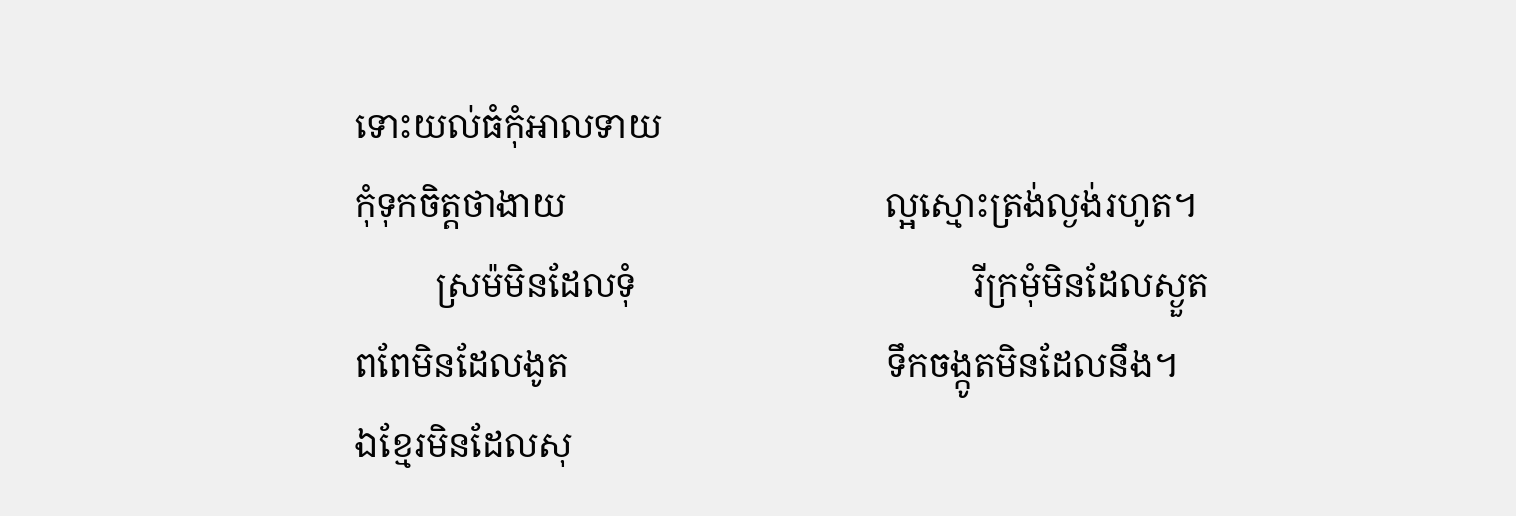ទោះយល់ធំកុំអាលទាយ
កុំទុកចិត្តថាងាយ                                    ល្អស្មោះត្រង់ល្ងង់រហូត។
         ស្រម៉មិនដែលទុំ                                      រីក្រមុំមិនដែលស្ងួត
ពពែមិនដែលងូត                                    ទឹកចង្កូតមិនដែលនឹង។
ឯខ្មែរមិនដែលសុ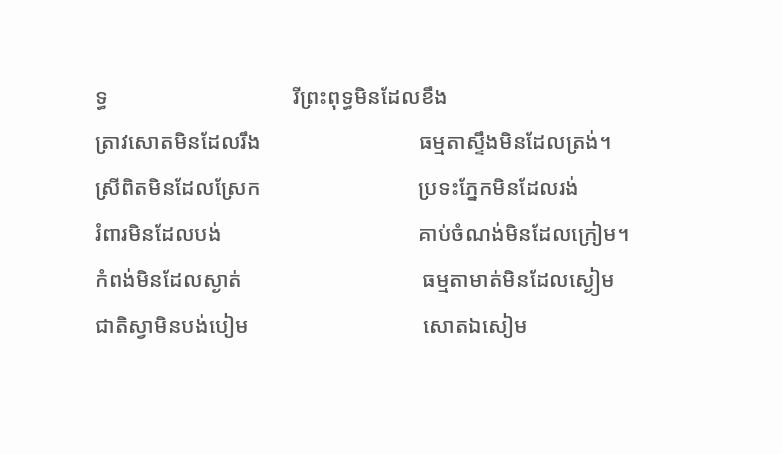ទ្ធ                                  រីព្រះពុទ្ធមិនដែលខឹង
ត្រាវសោតមិនដែលរឹង                             ធម្មតាស្ទឹងមិនដែលត្រង់។
ស្រីពិតមិនដែលស្រែក                             ប្រទះភ្នែកមិនដែលរង់
រំពារមិនដែលបង់                                    គាប់ចំណង់មិនដែលក្រៀម។
កំពង់មិនដែលស្ងាត់                                 ធម្មតាមាត់មិនដែលស្ងៀម
ជាតិស្វាមិនបង់បៀម                                សោតឯសៀម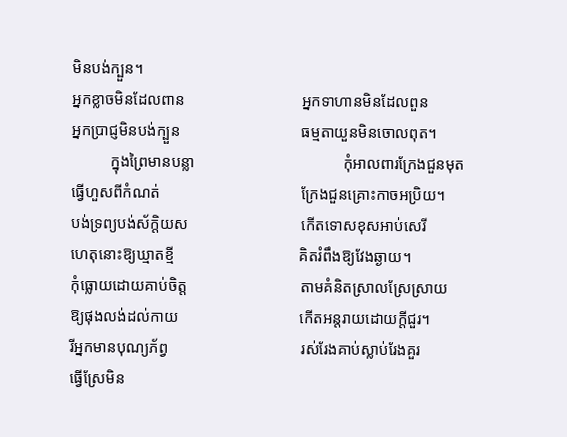មិនបង់ក្បួន។
អ្នកខ្លាចមិនដែលពាន                              អ្នកទាហានមិនដែលពួន
អ្នកប្រាជ្ញមិនបង់ក្បួន                               ធម្មតាយួនមិនចោលពុត។
          ក្នុងព្រៃមានបន្លា                                      កុំអាលពារក្រែងជួនមុត
ធ្វើហួសពីកំណត់                                    ក្រែងជួនគ្រោះកាចអប្រិយ។
បង់ទ្រព្យបង់ស័ក្ដិយស                             កើតទោសខុសអាប់សេរី
ហេតុនោះឱ្យឃ្មាតខ្មី                                គិតរំពឹងឱ្យវែងឆ្ងាយ។
កុំធ្លោយដោយគាប់ចិត្ត                             តាមគំនិតស្រាលស្រែស្រាយ
ឱ្យផុងលង់ដល់កាយ                               កើតអន្តរាយដោយក្ដីជួរ។
រីអ្នកមានបុណ្យភ័ព្វ                                  រស់រែងគាប់ស្លាប់រែងគួរ
ធ្វើស្រែមិន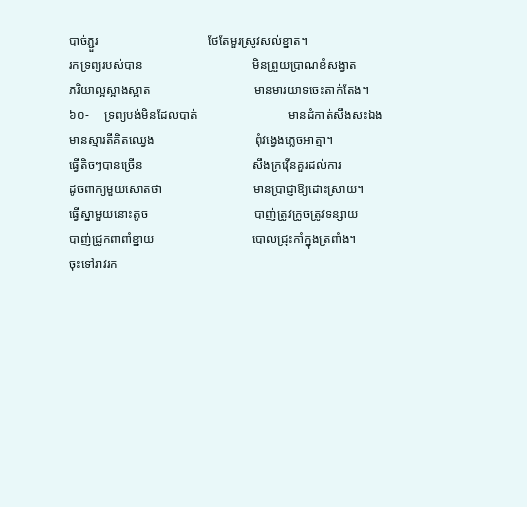បាច់ភ្ជួរ                                   ថែតែមួរស្រូវសល់ខ្នាត។
រកទ្រព្យរបស់បាន                                   មិនព្រួយប្រាណខំសង្វាត
ភរិយាល្អស្អាងស្អាត                                 មានមារយាទចេះតាក់តែង។
៦០‑     ទ្រព្យបង់មិនដែលបាត់                             មានដំកាត់សឹងសះឯង
មានស្មារតីគិតឈ្វេង                                ពុំវង្វេងភ្លេចអាត្មា។
ធ្វើតិចៗបានច្រើន                                   សឹងក្រវ៉ើនគួរដល់ការ
ដូចពាក្យមួយសោតថា                             មានប្រាជ្ញាឱ្យដោះស្រាយ។
ធ្វើស្នាមួយនោះតូច                                  បាញ់ត្រូវក្រូចត្រូវទន្សាយ
បាញ់ជ្រូកពាពាំខ្នាយ                               បោលជ្រុះកាំក្នុងត្រពាំង។
ចុះទៅរាវរក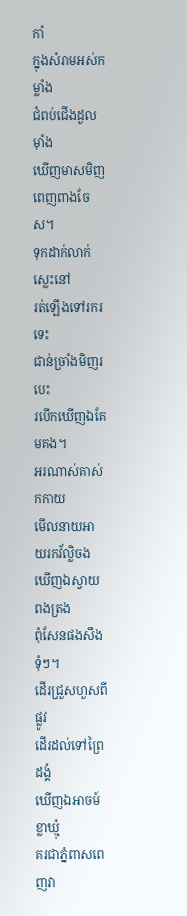កាំ                                        ក្នុងសំរាមអស់កម្លាំង
ជំពប់ជើងដួលម៉ាំង                                  ឃើញមាសមិញពេញពាងចែស។
ទុកដាក់លាក់ស្លេះនៅ                              រត់ឡើងទៅរករទេះ
ជាន់ច្រាំងមិញរបេះ                                 របើកឃើញឯគែមគង។
អរណាស់គាស់កកាយ                             មើលនាយអាយរកវ័ល្លិចង
ឃើញឯស្វាយពងត្រង                             ពុំសែនផងសឹងទុំៗ។
ដើរជ្រួសហួសពីផ្លូវ                                  ដើរដល់ទៅព្រៃដង្គំ
ឃើញឯអាចម៍ខ្លាឃ្មុំ                                 គរជាភ្នំពាសពេញវា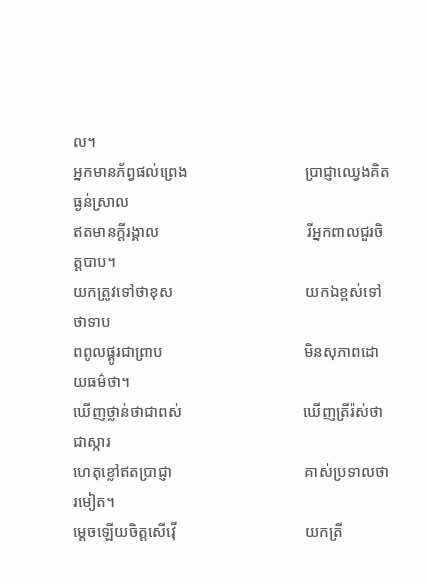ល។
អ្នកមានភ័ព្វផល់ព្រេង                              ប្រាជ្ញាឈ្វេងគិតធ្ងន់ស្រាល
ឥតមានក្ដីរង្គាល                                      រីអ្នកពាលជួរចិត្តបាប។
យកត្រូវទៅថាខុស                                  យកឯខ្ពស់ទៅថាទាប
ពពូលផ្គូរជាព្រាប                                    មិនសុភាពដោយធម៌ថា។
ឃើញថ្លាន់ថាជាពស់                               ឃើញត្រីរ៉ស់ថាជាស្ការ
ហេតុខ្លៅឥតប្រាជ្ញា                                  គាស់ប្រទាលថារមៀត។
ម្ដេចឡើយចិត្តសើវ៉ើ                                 យកត្រី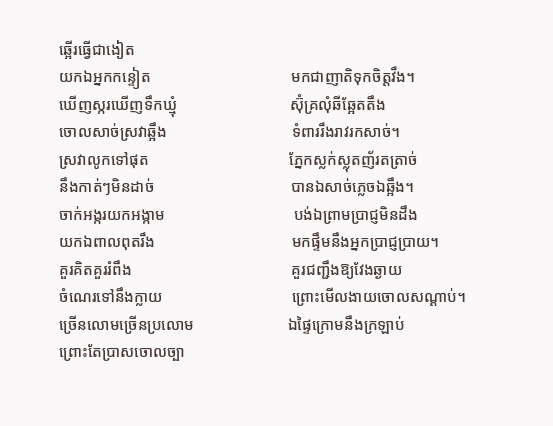ឆ្អើរធ្វើជាងៀត
យកឯអ្នកកន្ទៀត                                    មកជាញាតិទុកចិត្តវឹង។
ឃើញស្ករឃើញទឹកឃ្មុំ                             ស៊ុំគ្រលុំឆីឆ្អែតតឹង
ចោលសាច់ស្រវាឆ្អឹង                                ទំពាររឹងរាវរកសាច់។
ស្រវាលូកទៅផុត                                    ភ្នែកស្លក់ស្លុតញ័រតត្រាច់
នឹងកាត់ៗមិនដាច់                                   បានឯសាច់ភ្លេចឯឆ្អឹង។
ចាក់អង្ករយកអង្កាម                                 បង់ឯព្រាមប្រាជ្ញមិនដឹង
យកឯពាលពុតរឹង                                   មកផ្ទឹមនឹងអ្នកប្រាជ្ញប្រាយ។
គួរគិតគួររំពឹង                                         គួរជញ្ជឹងឱ្យវែងឆ្ងាយ
ចំណេរទៅនឹងក្លាយ                                 ព្រោះមើលងាយចោលសណ្ដាប់។
ច្រើនលោមច្រើនប្រលោម                        ឯផ្ទៃក្រោមនឹងក្រឡាប់
ព្រោះតែប្រាសចោលច្បា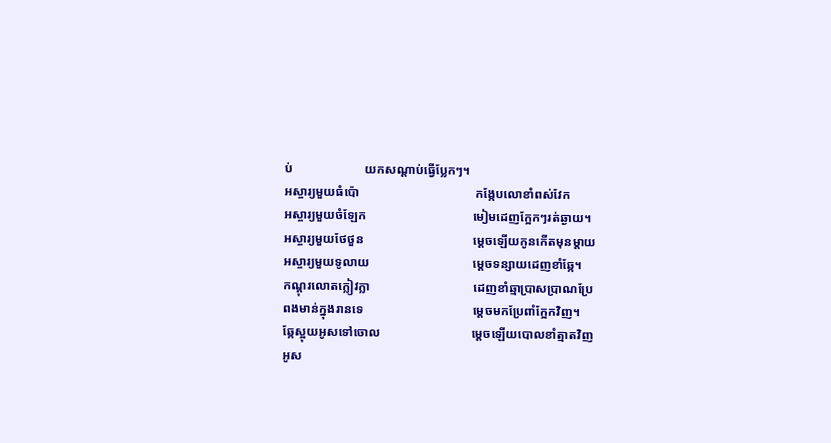ប់                       យកសណ្ដាប់ធ្វើប្លែកៗ។
អស្ចារ្យមួយធំប៉ោ                                     កង្កែបលោខាំពស់វែក
អស្ចារ្យមួយចំឡែក                                  មៀមដេញក្អែកៗរត់ឆ្ងាយ។
អស្ចារ្យមួយថែថួន                                   ម្ដេចឡើយកូនកើតមុនម្ដាយ
អស្ចារ្យមួយទូលាយ                                 ម្ដេចទន្សាយដេញខាំឆ្កែ។
កណ្ដុរលោតក្លៀវក្លា                                 ដេញខាំឆ្មាប្រាសប្រាណប្រែ
ពងមាន់ក្នុងរានទេ                                   ម្ដេចមកប្រែពាំក្អែកវិញ។
ឆ្កែស្អុយអូសទៅចោល                             ម្ដេចឡើយបោលខាំត្មាតវិញ
អូស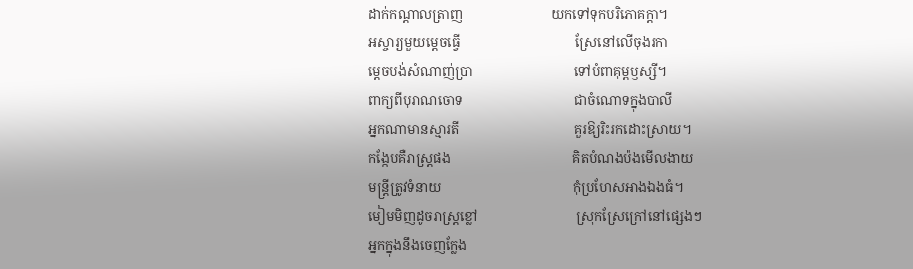ដាក់កណ្ដាលត្រាញ                          យកទៅទុកបរិភោគក្ដា។
អស្ចារ្យមួយម្ដេចធ្វើ                                  ស្រែនៅលើចុងរកា
ម្ដេចបង់សំណាញ់ប្រា                              ទៅបំពាគុម្ពឫស្សី។
ពាក្យពីបុរាណចោទ                                 ជាចំណោទក្នុងបាលី
អ្នកណាមានស្មារតី                                  គួរឱ្យរិះរកដោះស្រាយ។
កង្កែបគឺរាស្ត្រផង                                    គិតបំណងប៉ងមើលងាយ
មន្ត្រីត្រូវទំនាយ                                       កុំប្រហែសអាងឯងធំ។
មៀមមិញដូចរាស្ត្រខ្លៅ                             ស្រុកស្រែក្រៅនៅផ្សេងៗ
អ្នកក្នុងនឹងចេញក្លែង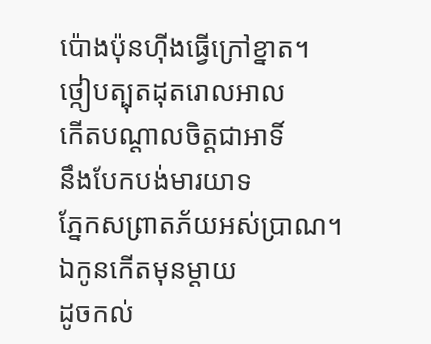ប៉ោងប៉ុនហ៊ីងធ្វើក្រៅខ្នាត។
ថ្កៀបត្បុតដុតរោលអាល                          កើតបណ្ដាលចិត្តជាអាទិ៍
នឹងបែកបង់មារយាទ                               ភ្នែកសព្រាតភ័យអស់ប្រាណ។
ឯកូនកើតមុនម្ដាយ                                  ដូចកល់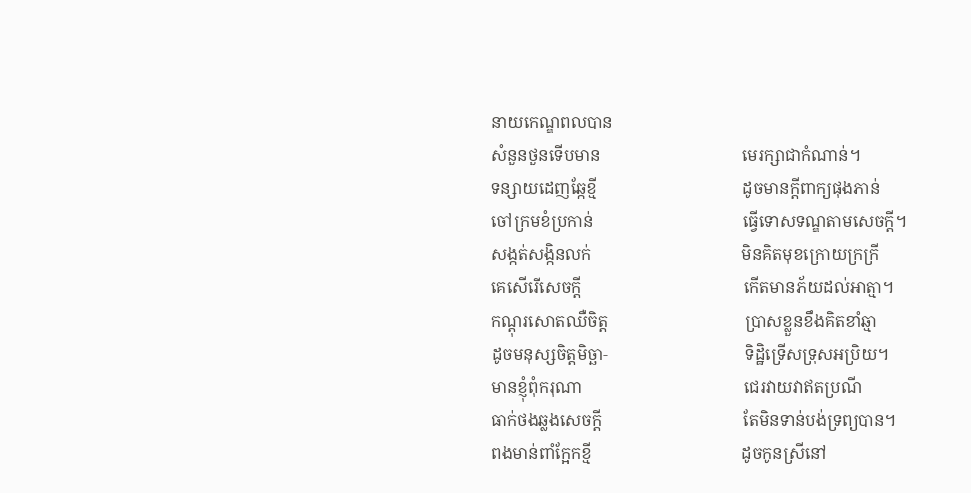នាយកេណ្ឌពលបាន
សំនួនថួនទើបមាន                                  មេរក្សាជាកំណាន់។
ទន្សាយដេញឆ្កែខ្មី                                   ដូចមានក្ដីពាក្យផុងភាន់
ចៅក្រមខំប្រកាន់                                    ធ្វើទោសទណ្ឌតាមសេចក្ដី។
សង្កត់សង្កិនលក់                                    មិនគិតមុខក្រោយក្រក្រី
គេសើរើសេចក្ដី                                       កើតមានភ័យដល់អាត្មា។
កណ្ដុរសោតឈឺចិត្ត                                 ប្រាសខ្លួនខឹងគិតខាំឆ្មា
ដូចមនុស្សចិត្តមិច្ឆា‑                                 ទិដ្ឋិទ្រើសទ្រុសអប្រិយ។
មានខ្ញុំពុំករុណា                                       ជេរវាយវាឥតប្រណី
ធាក់ថងឆ្លងសេចក្ដី                                  តែមិនទាន់បង់ទ្រព្យបាន។
ពងមាន់ពាំក្អែកខ្មី                                    ដូចកូនស្រីនៅ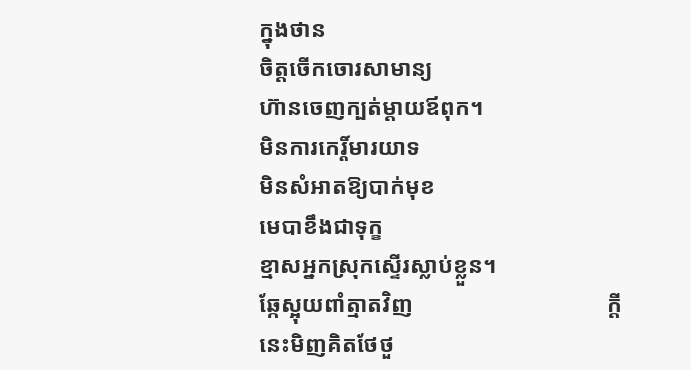ក្នុងថាន
ចិត្តចើកចោរសាមាន្យ                              ហ៊ានចេញក្បត់ម្ដាយឪពុក។
មិនការកេរ្ដិ៍មារយាទ                                 មិនសំអាតឱ្យបាក់មុខ
មេបាខឹងជាទុក្ខ                                       ខ្មាសអ្នកស្រុកស្ទើរស្លាប់ខ្លួន។
ឆ្កែស្អុយពាំត្មាតវិញ                                  ក្ដីនេះមិញគិតថែថួ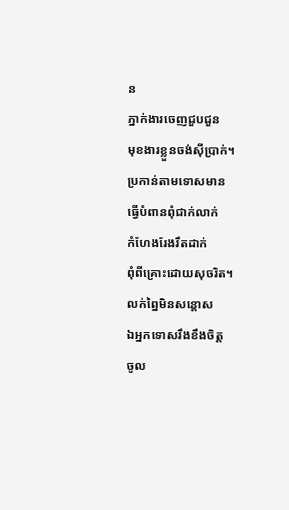ន
ភ្នាក់ងារចេញជួបជួន                               មុខងារខ្លួនចង់ស៊ីប្រាក់។
ប្រកាន់តាមទោសមាន                             ធ្វើបំពានពុំជាក់លាក់
កំហែងរែងរឹតដាក់                                   ពុំពីគ្រោះដោយសុចរិត។
លក់ព្នៃមិនសន្ដោស                                 ឯអ្នកទោសរឹងខឹងចិត្ត
ចូល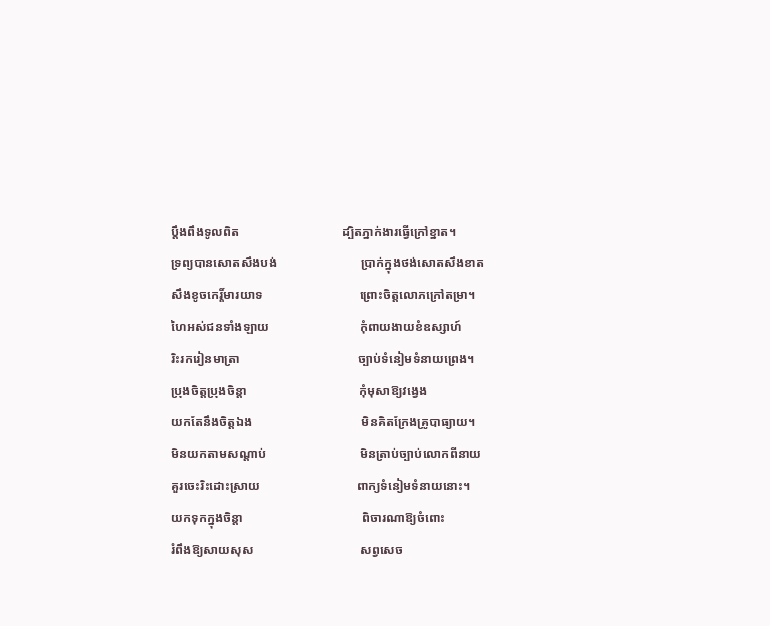ប្ដឹងពឹងទូលពិត                                 ដ្បិតភ្នាក់ងារធ្វើក្រៅខ្នាត។
ទ្រព្យបានសោតសឹងបង់                           ប្រាក់ក្នុងថង់សោតសឹងខាត
សឹងខូចកេរ្ដិ៍មារយាទ                               ព្រោះចិត្តលោភក្រៅតម្រា។
ហៃអស់ជនទាំងឡាយ                             កុំពាយងាយខំឧស្សាហ៍
រិះរករៀនមាត្រា                                      ច្បាប់ទំនៀមទំនាយព្រេង។
ប្រុងចិត្តប្រុងចិន្ដា                                    កុំមុសាឱ្យវង្វេង
យកតែនឹងចិត្តឯង                                   មិនគិតក្រែងគ្រូបាធ្យាយ។
មិនយកតាមសណ្ដាប់                              មិនត្រាប់ច្បាប់លោកពីនាយ
គួរចេះរិះដោះស្រាយ                               ពាក្យទំនៀមទំនាយនោះ។
យកទុកក្នុងចិន្ដា                                      ពិចារណាឱ្យចំពោះ
រំពឹងឱ្យសាយសុស                                  សព្វសេច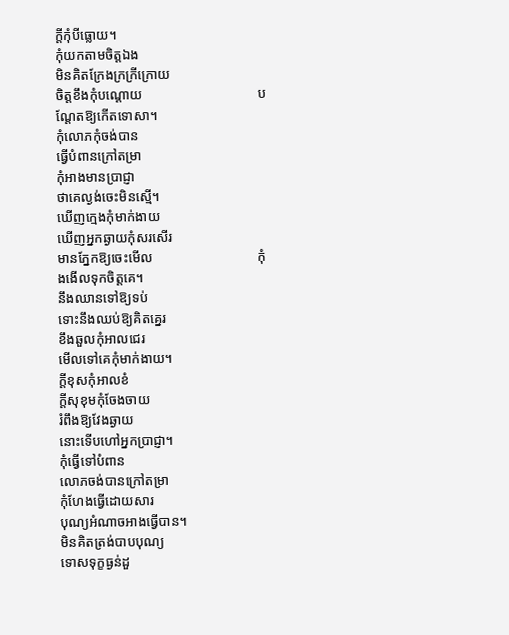ក្ដីកុំបីធ្លោយ។
កុំយកតាមចិត្តឯង                                   មិនគិតក្រែងក្រក្រីក្រោយ
ចិត្តខឹងកុំបណ្ដោយ                                  បណ្ដែតឱ្យកើតទោសា។
កុំលោភកុំចង់បាន                                   ធ្វើបំពានក្រៅតម្រា
កុំអាងមានប្រាជ្ញា                                    ថាគេល្ងង់ចេះមិនស្មើ។
ឃើញក្មេងកុំមាក់ងាយ                             ឃើញអ្នកឆ្ងាយកុំសរសើរ
មានភ្នែកឱ្យចេះមើល                               កុំងងើលទុកចិត្តគេ។
នឹងឈានទៅឱ្យទប់                                 ទោះនឹងឈប់ឱ្យគិតគ្នេរ
ខឹងឆួលកុំអាលជេរ                                  មើលទៅគេកុំមាក់ងាយ។
ក្ដីខុសកុំអាលខំ                                       ក្ដីសុខុមកុំចែងចាយ
រំពឹងឱ្យវែងឆ្ងាយ                                      នោះទើបហៅអ្នកប្រាជ្ញា។
កុំធ្វើទៅបំពាន                                        លោភចង់បានក្រៅតម្រា
កុំហែងធ្វើដោយសារ                                បុណ្យអំណាចអាងធ្វើបាន។
មិនគិតត្រង់បាបបុណ្យ                             ទោសទុក្ខធ្ងន់ដួ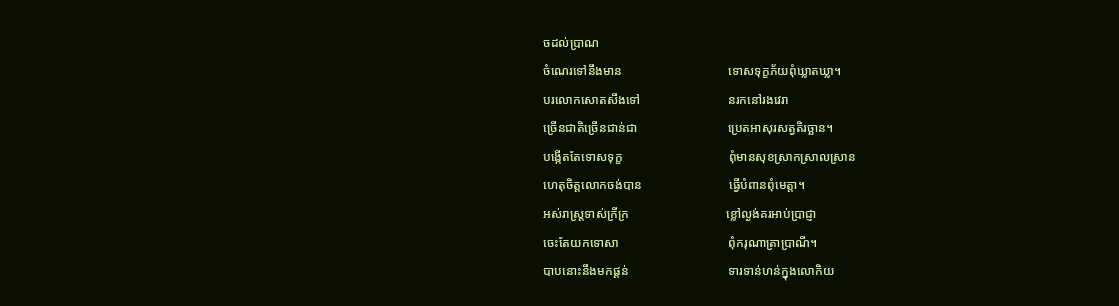ចដល់ប្រាណ
ចំណេរទៅនឹងមាន                                  ទោសទុក្ខភ័យពុំឃ្លាតឃ្លា។
បរលោកសោតសឹងទៅ                            នរកនៅរងវេរា
ច្រើនជាតិច្រើនជាន់ជា                             ប្រេតអាសុរសត្វតិរច្ឆាន។
បង្កើតតែទោសទុក្ខ                                  ពុំមានសុខស្រាកស្រាលស្រាន
ហេតុចិត្តលោកចង់បាន                            ធ្វើបំពានពុំមេត្តា។
អស់រាស្ត្រទាស់ក្រីក្រ                               ខ្លៅល្ងង់គរអាប់ប្រាជ្ញា
ចេះតែយកទោសា                                   ពុំករុណាត្រាប្រាណី។
បាបនោះនឹងមកផ្ដន់                                ទារទាន់ហន់ក្នុងលោកិយ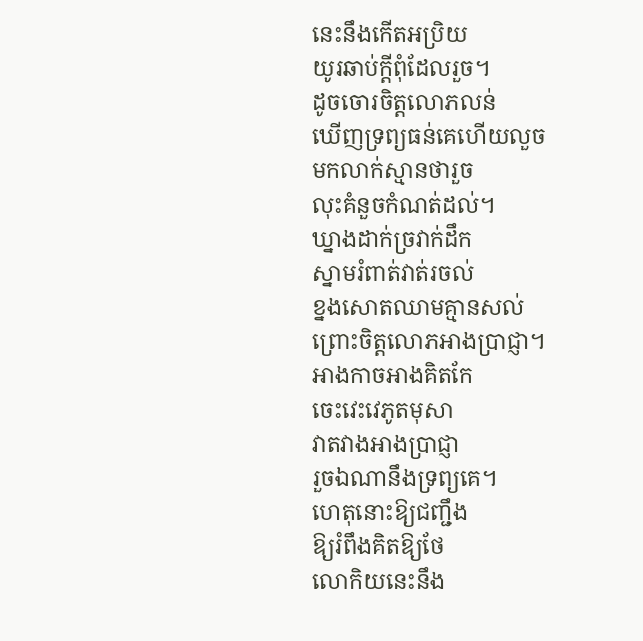នេះនឹងកើតអប្រិយ                                 យូរឆាប់ក្ដីពុំដែលរួច។
ដូចចោរចិត្តលោភលន់                             ឃើញទ្រព្យធន់គេហើយលួច
មកលាក់ស្មានថារួច                                 លុះគំនួចកំណត់ដល់។
ឃ្នាងដាក់ច្រវាក់ដឹក                                 ស្នាមរំពាត់វាត់រចល់
ខ្នងសោតឈាមគ្មានសល់                        ព្រោះចិត្តលោភអាងប្រាជ្ញា។
អាងកាចអាងគិតកែ                                 ចេះវេះវេភូតមុសា
វាតវាងអាងប្រាជ្ញា                                   រួចឯណានឹងទ្រព្យគេ។
ហេតុនោះឱ្យជញ្ជឹង                                 ឱ្យរំពឹងគិតឱ្យថែ
លោកិយនេះនឹង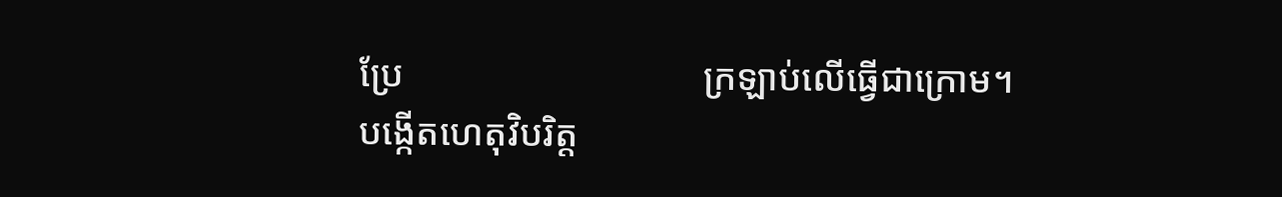ប្រែ                                ក្រឡាប់លើធ្វើជាក្រោម។
បង្កើតហេតុវិបរិត្ត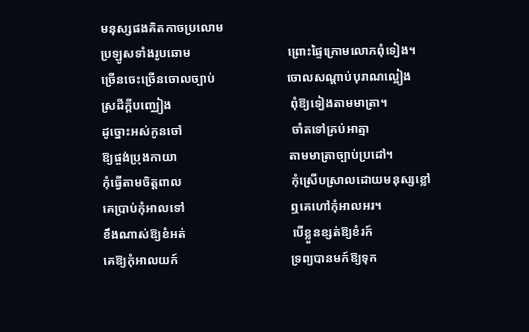មនុស្សផងគិតកាចប្រលោម
ប្រឡូសទាំងរូបឆោម                               ព្រោះផ្ទៃក្រោមលោភពុំទៀង។
ច្រើនចេះច្រើនចោលច្បាប់                       ចោលសណ្ដាប់បុរាណល្អៀង
ស្រដីក្ដីបញ្ឈៀង                                      ពុំឱ្យទៀងតាមមាត្រា។
ដូច្នោះអស់កូនចៅ                                   ចាំតទៅគ្រប់អាត្មា
ឱ្យផ្ចង់ប្រុងកាយា                                    តាមមាត្រាច្បាប់ប្រដៅ។
កុំធ្វើតាមចិត្តពាល                                   កុំស្រើបស្រាលដោយមនុស្សខ្លៅ
គេប្រាប់កុំអាលទៅ                                  ឮគេហៅកុំអាលអរ។
ខឹងណាស់ឱ្យខំអត់                                  បើខ្លួនខ្សត់ឱ្យខំរក៍
គេឱ្យកុំអាលយក៍                                    ទ្រព្យបានមក៍ឱ្យទុក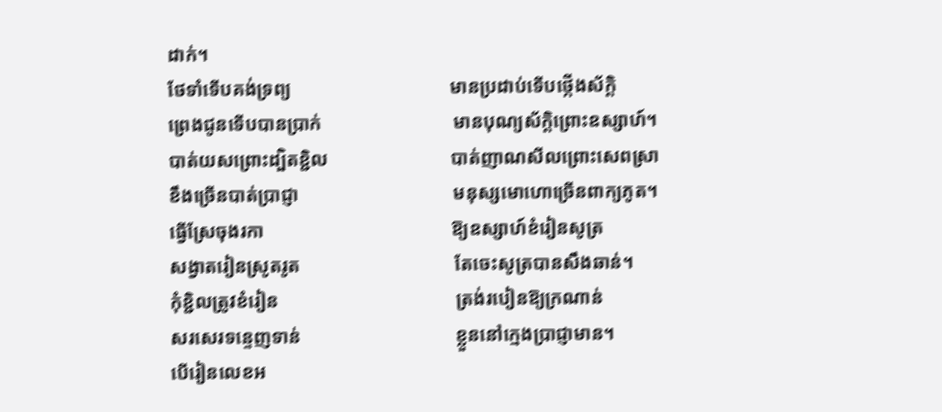ដាក់។
ថែទាំទើបគង់ទ្រព្យ                                  មានប្រដាប់ទើបថ្កើងស័ក្ដិ
ព្រេងជូនទើបបានប្រាក់                            មានបុណ្យស័ក្ដិព្រោះឧស្សាហ៍។
បាត់យសព្រោះដ្បិតខ្ជិល                          បាត់ញាណសីលព្រោះសេពស្រា
ខឹងច្រើនបាត់ប្រាជ្ញា                                 មនុស្សមោហោច្រើនពាក្យភូត។
ធ្វើស្រែចុងរកា                                        ឱ្យឧស្សាហ៍ខំរៀនសូត្រ
សង្វាតរៀនស្រូតរូត                                 តែចេះសូត្របានសឹងឆាន់។
កុំខ្ជិលត្រូវខំរៀន                                      ត្រង់របៀនឱ្យក្រណាន់
សរសេរទន្ទេញទាន់                                 ខ្លួននៅក្មេងប្រាជ្ញាមាន។
បើរៀនលេខអ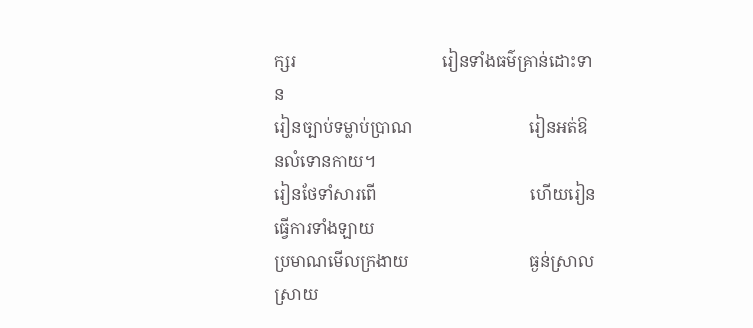ក្សរ                                   រៀនទាំងធម៌គ្រាន់ដោះទាន
រៀនច្បាប់ទម្លាប់ប្រាណ                            រៀនអត់ឱនលំទោនកាយ។
រៀនថែទាំសារពើ                                     ហើយរៀនធ្វើការទាំងឡាយ
ប្រមាណមើលក្រងាយ                             ធ្ងន់ស្រាលស្រាយ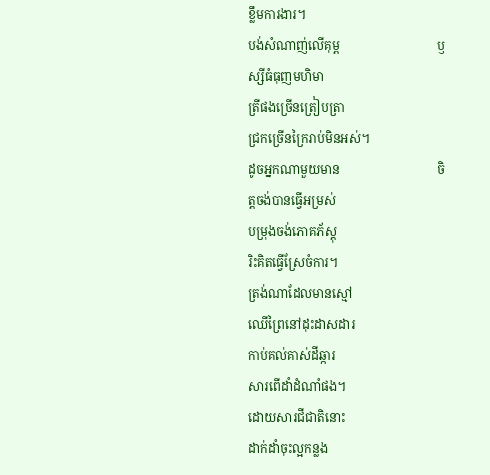ខ្លឹមការងារ។
បង់សំណាញ់លើគុម្ព                               ឫស្សីធំធុញមហិមា
ត្រីផងច្រើនត្រៀបត្រា                              ជ្រកច្រើនក្រៃរាប់មិនអស់។
ដូចអ្នកណាមួយមាន                               ចិត្តចង់បានធ្វើអម្រស់
បម្រុងចង់ភោគភ័ស្ដុ                                 រិះគិតធ្វើស្រែចំការ។
ត្រង់ណាដែលមានស្មៅ                            ឈើព្រៃនៅដុះដាសដារ
កាប់គល់គាស់ដីឆ្ការ                                 សារពើដាំដំណាំផង។
ដោយសារជីជាតិនោះ                              ដាក់ដាំចុះល្អកន្លង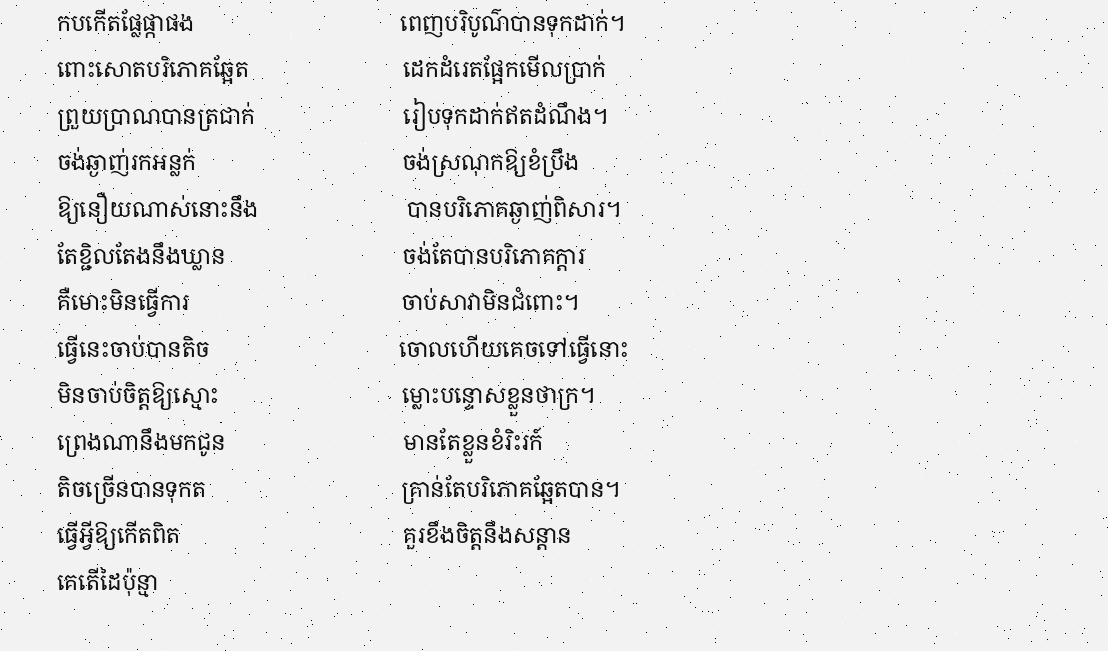កបកើតផ្លែផ្កាផង                                    ពេញបរិបូណ៌បានទុកដាក់។
ពោះសោតបរិភោគឆ្អែត                           ដេកដំរេតផ្អែកមើលប្រាក់
ព្រួយប្រាណបានត្រជាក់                          រៀបទុកដាក់ឥតដំណឹង។
ចង់ឆ្ងាញ់រកអន្លក់                                    ចង់ស្រណុកឱ្យខំប្រឹង
ឱ្យនឿយណាស់នោះនឹង                          បានបរិភោគឆ្ងាញ់ពិសារ។
តែខ្ជិលតែងនឹងឃ្លាន                               ចង់តែបានបរិភោគក្ដារ
គឺមោះមិនធ្វើការ                                     ចាប់សាវាមិនជំពោះ។
ធ្វើនេះចាប់បានតិច                                 ចោលហើយគេចទៅធ្វើនោះ
មិនចាប់ចិត្តឱ្យស្មោះ                                ម្លោះបន្ទោសខ្លួនថាក្រ។
ព្រេងណានឹងមកជូន                               មានតែខ្លួនខំរិះរក៍
តិចច្រើនបានទុកត                                  គ្រាន់តែបរិភោគឆ្អែតបាន។
ធ្វើអ្វីឱ្យកើតពិត                                       គួរខឹងចិត្តនឹងសន្ដាន
គេតើដៃប៉ុន្មា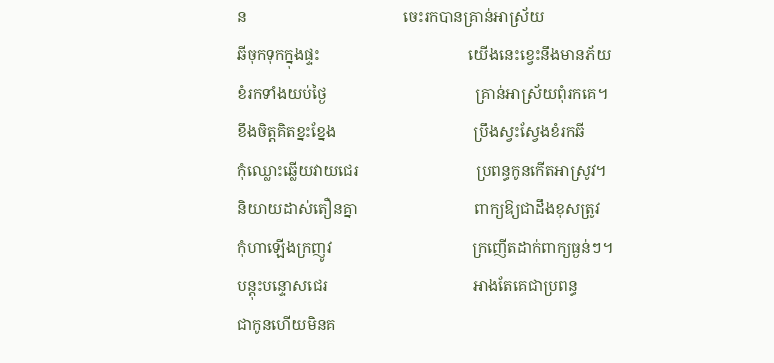ន                                        ចេះរកបានគ្រាន់អាស្រ័យ
ឆីចុកទុកក្នុងផ្ទះ                                      យើងនេះខ្វេះនឹងមានភ័យ
ខំរកទាំងយប់ថ្ងៃ                                      គ្រាន់អាស្រ័យពុំរកគេ។
ខឹងចិត្តគិតខ្នះខ្នែង                                   ប្រឹងស្វះស្វែងខំរកឆី
កុំឈ្លោះឆ្លើយវាយជេរ                              ប្រពន្ធកូនកើតអាស្រូវ។
និយាយដាស់តឿនគ្នា                              ពាក្យឱ្យជាដឹងខុសត្រូវ
កុំហាឡើងក្រញូវ                                    ក្រញើតដាក់ពាក្យធ្ងន់ៗ។
បន្ដុះបន្ទោសជេរ                                     អាងតែគេជាប្រពន្ធ
ជាកូនហើយមិនគ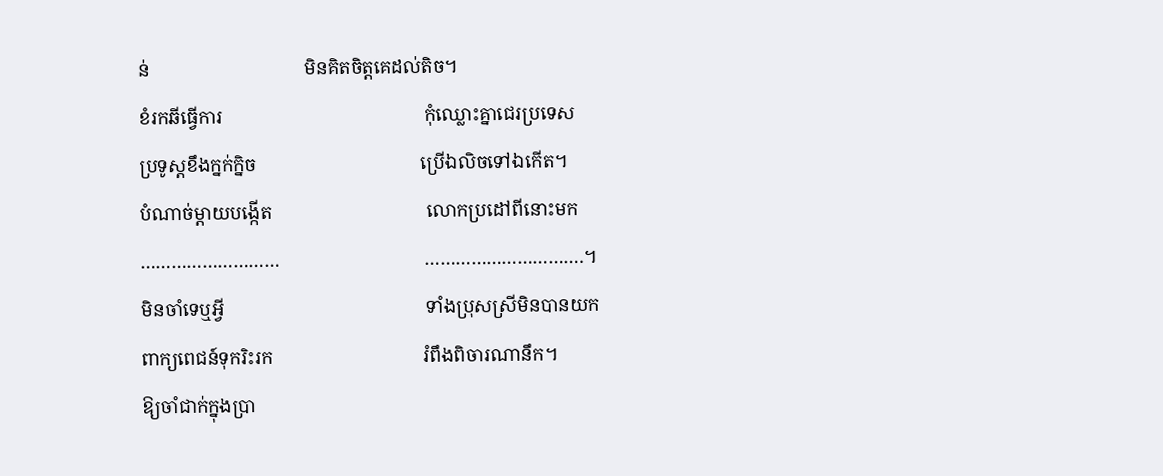ន់                                 មិនគិតចិត្តគេដល់តិច។
ខំរកឆីធ្វើការ                                           កុំឈ្លោះគ្នាជេរប្រទេស
ប្រទូស្ដខឹងក្នក់ក្និច                                   ប្រើឯលិចទៅឯកើត។
បំណាច់ម្ដាយបង្កើត                                 លោកប្រដៅពីនោះមក
………………………                               ………………………….។
មិនចាំទេឬអ្វី                                           ទាំងប្រុសស្រីមិនបានយក
ពាក្យពេជន៍ទុករិះរក                                រំពឹងពិចារណានឹក។
ឱ្យចាំជាក់ក្នុងប្រា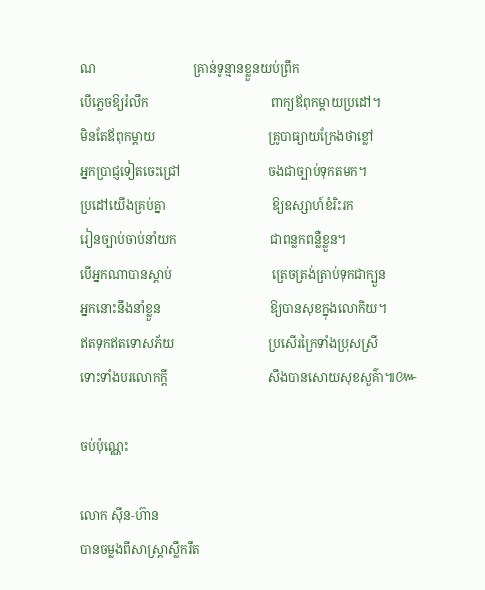ណ                               គ្រាន់ទូន្មានខ្លួនយប់ព្រឹក
បើភ្លេចឱ្យរំលឹក                                       ពាក្យឪពុកម្ដាយប្រដៅ។
មិនតែឪពុកម្ដាយ                                    គ្រូបាធ្យាយក្រែងថាខ្លៅ
អ្នកប្រាជ្ញទៀតចេះជ្រៅ                            ចងជាច្បាប់ទុកតមក។
ប្រដៅយើងគ្រប់គ្នា                                  ឱ្យឧស្សាហ៍ខំរិះរក
រៀនច្បាប់ចាប់នាំយក                              ជាពន្លកពន្លឺខ្លួន។
បើអ្នកណាបានស្ដាប់                                ត្រេចត្រង់ត្រាប់ទុកជាក្បួន
អ្នកនោះនឹងនាំខ្លួន                                   ឱ្យបានសុខក្នុងលោកិយ។
ឥតទុកឥតទោសភ័យ                              ប្រសើរក្រៃទាំងប្រុសស្រី
ទោះទាំងបរលោកក្ដី                                សឹងបានសោយសុខសួគ៌ា៕៚

ចប់ប៉ុណ្ណេះ

លោក ស៊ីន‑ហ៊ាន
បានចម្លងពីសាស្ត្រាស្លឹករឹត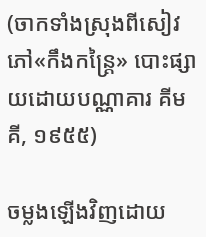(ចាកទាំងស្រុងពីសៀវភៅ«កឹងកន្ត្រៃ» បោះផ្សាយដោយបណ្ណាគារ គីម គី, ១៩៥៥)

ចម្លងឡើងវិញដោយ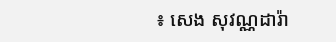៖ សេង សុវណ្ណដារ៉ា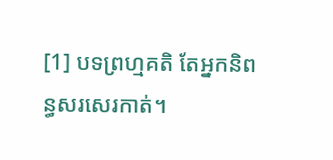[1] បទព្រហ្មគតិ តែអ្នកនិពន្ធសរសេរកាត់។